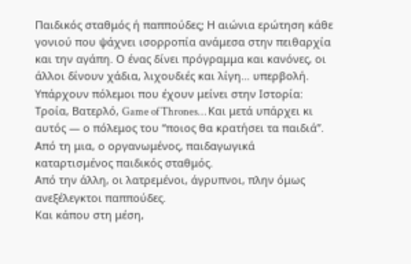Παιδικός σταθμός ή παππούδες; Η αιώνια ερώτηση κάθε γονιού που ψάχνει ισορροπία ανάμεσα στην πειθαρχία και την αγάπη. Ο ένας δίνει πρόγραμμα και κανόνες, οι άλλοι δίνουν χάδια, λιχουδιές και λίγη… υπερβολή.
Υπάρχουν πόλεμοι που έχουν μείνει στην Ιστορία: Τροία, Βατερλό, Game of Thrones… Και μετά υπάρχει κι αυτός — ο πόλεμος του “ποιος θα κρατήσει τα παιδιά”.
Από τη μια, ο οργανωμένος, παιδαγωγικά καταρτισμένος παιδικός σταθμός.
Από την άλλη, οι λατρεμένοι, άγρυπνοι, πλην όμως ανεξέλεγκτοι παππούδες.
Και κάπου στη μέση,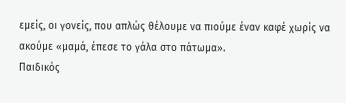εμείς, οι γονείς, που απλώς θέλουμε να πιούμε έναν καφέ χωρίς να ακούμε «μαμά, έπεσε το γάλα στο πάτωμα».
Παιδικός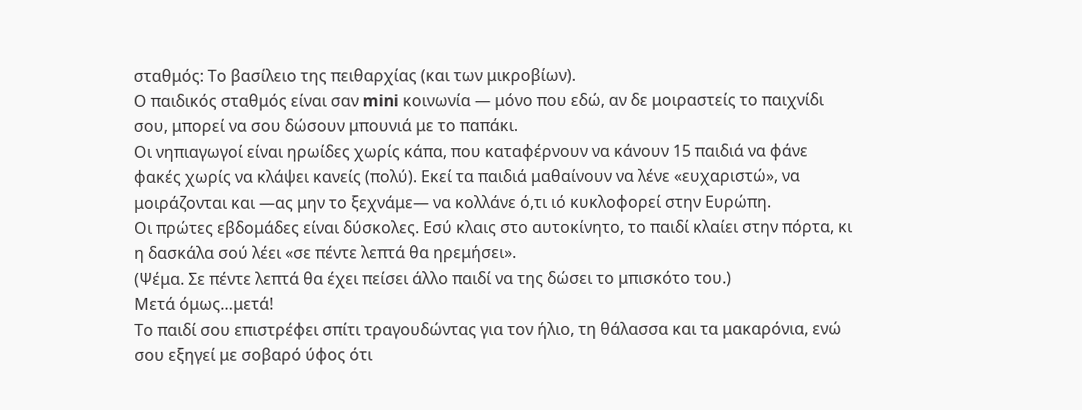σταθμός: Το βασίλειο της πειθαρχίας (και των μικροβίων).
Ο παιδικός σταθμός είναι σαν mini κοινωνία — μόνο που εδώ, αν δε μοιραστείς το παιχνίδι σου, μπορεί να σου δώσουν μπουνιά με το παπάκι.
Οι νηπιαγωγοί είναι ηρωίδες χωρίς κάπα, που καταφέρνουν να κάνουν 15 παιδιά να φάνε φακές χωρίς να κλάψει κανείς (πολύ). Εκεί τα παιδιά μαθαίνουν να λένε «ευχαριστώ», να μοιράζονται και —ας μην το ξεχνάμε— να κολλάνε ό,τι ιό κυκλοφορεί στην Ευρώπη.
Οι πρώτες εβδομάδες είναι δύσκολες. Εσύ κλαις στο αυτοκίνητο, το παιδί κλαίει στην πόρτα, κι η δασκάλα σού λέει «σε πέντε λεπτά θα ηρεμήσει».
(Ψέμα. Σε πέντε λεπτά θα έχει πείσει άλλο παιδί να της δώσει το μπισκότο του.)
Μετά όμως…μετά!
Το παιδί σου επιστρέφει σπίτι τραγουδώντας για τον ήλιο, τη θάλασσα και τα μακαρόνια, ενώ σου εξηγεί με σοβαρό ύφος ότι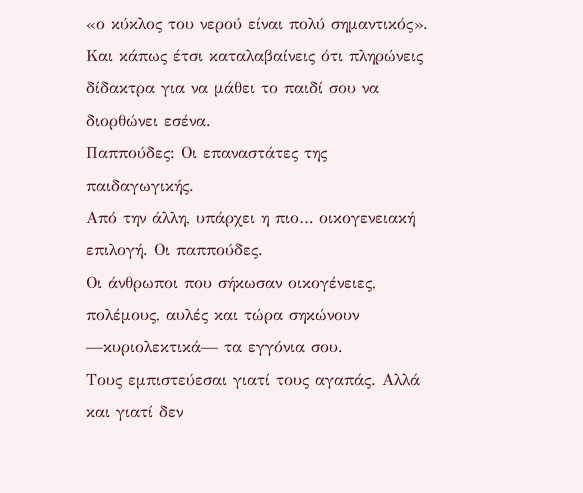«ο κύκλος του νερού είναι πολύ σημαντικός».
Και κάπως έτσι καταλαβαίνεις ότι πληρώνεις δίδακτρα για να μάθει το παιδί σου να διορθώνει εσένα.
Παππούδες: Οι επαναστάτες της παιδαγωγικής.
Από την άλλη, υπάρχει η πιο… οικογενειακή επιλογή. Οι παππούδες.
Οι άνθρωποι που σήκωσαν οικογένειες, πολέμους, αυλές και τώρα σηκώνουν —κυριολεκτικά— τα εγγόνια σου.
Τους εμπιστεύεσαι γιατί τους αγαπάς. Αλλά και γιατί δεν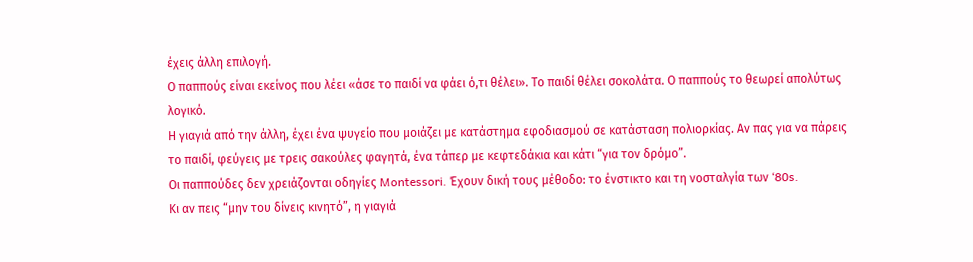έχεις άλλη επιλογή.
Ο παππούς είναι εκείνος που λέει «άσε το παιδί να φάει ό,τι θέλει». Το παιδί θέλει σοκολάτα. Ο παππούς το θεωρεί απολύτως λογικό.
Η γιαγιά από την άλλη, έχει ένα ψυγείο που μοιάζει με κατάστημα εφοδιασμού σε κατάσταση πολιορκίας. Αν πας για να πάρεις το παιδί, φεύγεις με τρεις σακούλες φαγητά, ένα τάπερ με κεφτεδάκια και κάτι “για τον δρόμο”.
Οι παππούδες δεν χρειάζονται οδηγίες Montessori. Έχουν δική τους μέθοδο: το ένστικτο και τη νοσταλγία των ‘80s.
Κι αν πεις “μην του δίνεις κινητό”, η γιαγιά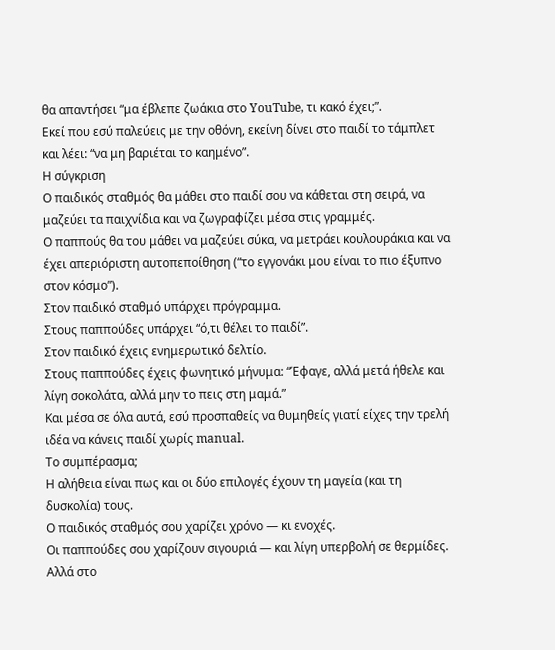θα απαντήσει “μα έβλεπε ζωάκια στο YouTube, τι κακό έχει;”.
Εκεί που εσύ παλεύεις με την οθόνη, εκείνη δίνει στο παιδί το τάμπλετ και λέει: “να μη βαριέται το καημένο”.
Η σύγκριση
Ο παιδικός σταθμός θα μάθει στο παιδί σου να κάθεται στη σειρά, να μαζεύει τα παιχνίδια και να ζωγραφίζει μέσα στις γραμμές.
Ο παππούς θα του μάθει να μαζεύει σύκα, να μετράει κουλουράκια και να έχει απεριόριστη αυτοπεποίθηση (“το εγγονάκι μου είναι το πιο έξυπνο στον κόσμο”).
Στον παιδικό σταθμό υπάρχει πρόγραμμα.
Στους παππούδες υπάρχει “ό,τι θέλει το παιδί”.
Στον παιδικό έχεις ενημερωτικό δελτίο.
Στους παππούδες έχεις φωνητικό μήνυμα: “Έφαγε, αλλά μετά ήθελε και λίγη σοκολάτα, αλλά μην το πεις στη μαμά.”
Και μέσα σε όλα αυτά, εσύ προσπαθείς να θυμηθείς γιατί είχες την τρελή ιδέα να κάνεις παιδί χωρίς manual.
Το συμπέρασμα;
Η αλήθεια είναι πως και οι δύο επιλογές έχουν τη μαγεία (και τη δυσκολία) τους.
Ο παιδικός σταθμός σου χαρίζει χρόνο — κι ενοχές.
Οι παππούδες σου χαρίζουν σιγουριά — και λίγη υπερβολή σε θερμίδες.
Αλλά στο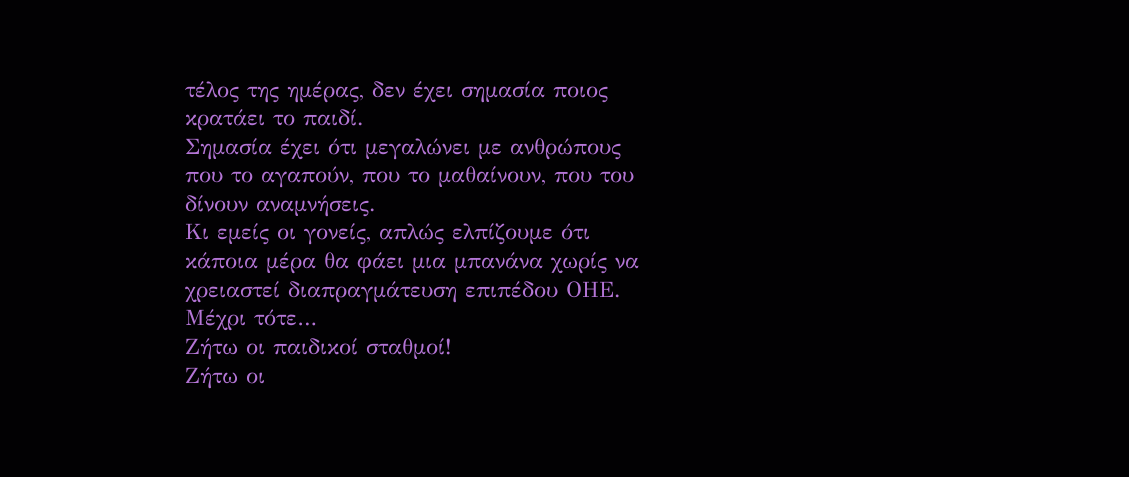τέλος της ημέρας, δεν έχει σημασία ποιος κρατάει το παιδί.
Σημασία έχει ότι μεγαλώνει με ανθρώπους που το αγαπούν, που το μαθαίνουν, που του δίνουν αναμνήσεις.
Κι εμείς οι γονείς, απλώς ελπίζουμε ότι κάποια μέρα θα φάει μια μπανάνα χωρίς να χρειαστεί διαπραγμάτευση επιπέδου ΟΗΕ.
Μέχρι τότε…
Ζήτω οι παιδικοί σταθμοί!
Ζήτω οι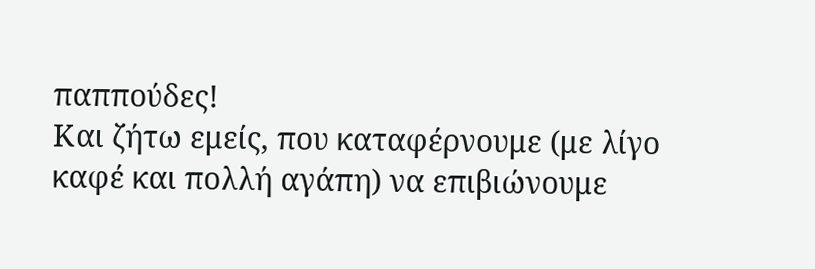παππούδες!
Και ζήτω εμείς, που καταφέρνουμε (με λίγο καφέ και πολλή αγάπη) να επιβιώνουμε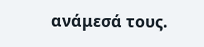ανάμεσά τους.